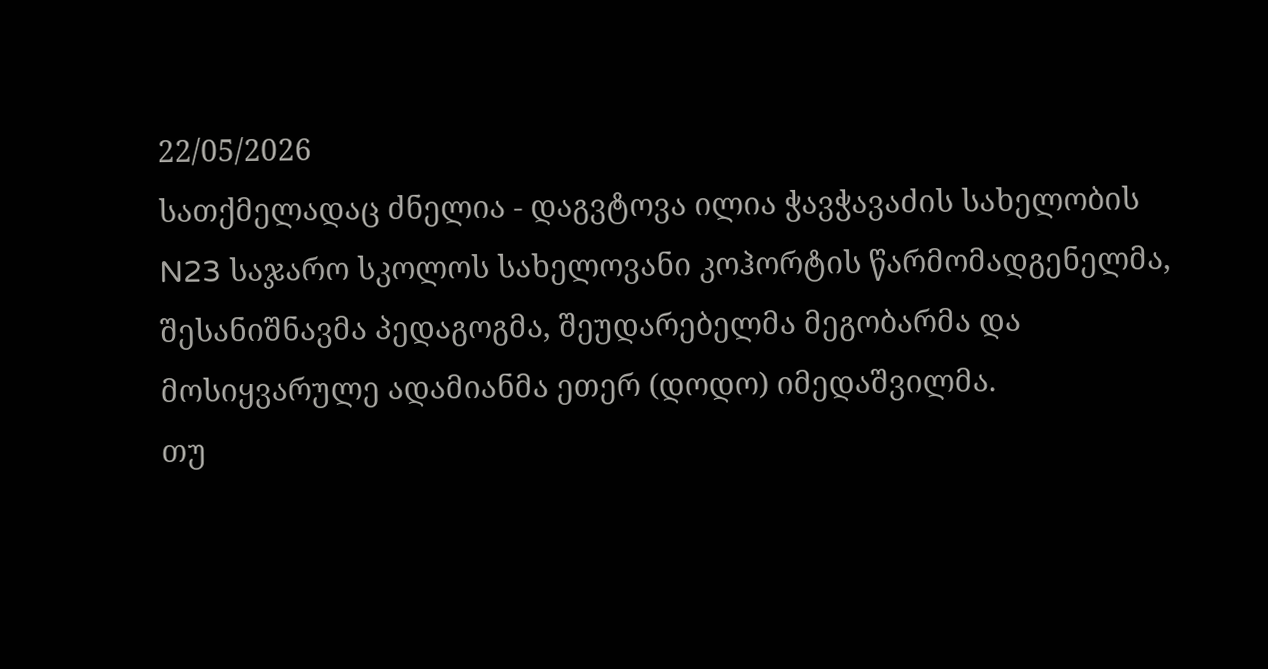22/05/2026
სათქმელადაც ძნელია - დაგვტოვა ილია ჭავჭავაძის სახელობის N23 საჯარო სკოლოს სახელოვანი კოჰორტის წარმომადგენელმა, შესანიშნავმა პედაგოგმა, შეუდარებელმა მეგობარმა და მოსიყვარულე ადამიანმა ეთერ (დოდო) იმედაშვილმა.
თუ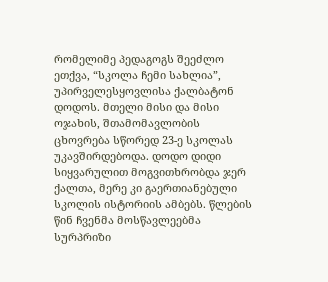რომელიმე პედაგოგს შეეძლო ეთქვა, “სკოლა ჩემი სახლია”, უპირველესყოვლისა ქალბატონ დოდოს. მთელი მისი და მისი ოჯახის, შთამომავლობის ცხოვრება სწორედ 23-ე სკოლას უკავშირდებოდა. დოდო დიდი სიყვარულით მოგვითხრობდა ჯერ ქალთა, მერე კი გაერთიანებული სკოლის ისტორიის ამბებს. წლების წინ ჩვენმა მოსწავლეებმა სურპრიზი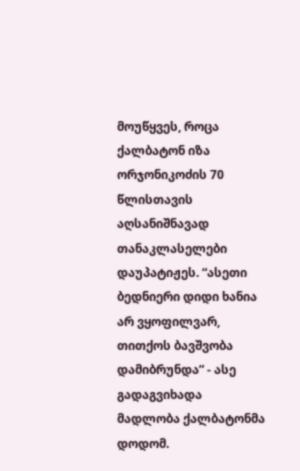მოუწყვეს, როცა ქალბატონ იზა ორჯონიკოძის 70 წლისთავის აღსანიშნავად თანაკლასელები დაუპატიჟეს. “ასეთი ბედნიერი დიდი ხანია არ ვყოფილვარ, თითქოს ბავშვობა დამიბრუნდა” - ასე გადაგვიხადა მადლობა ქალბატონმა დოდომ.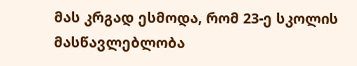მას კრგად ესმოდა, რომ 23-ე სკოლის მასწავლებლობა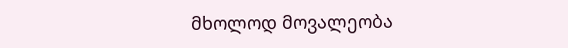მხოლოდ მოვალეობა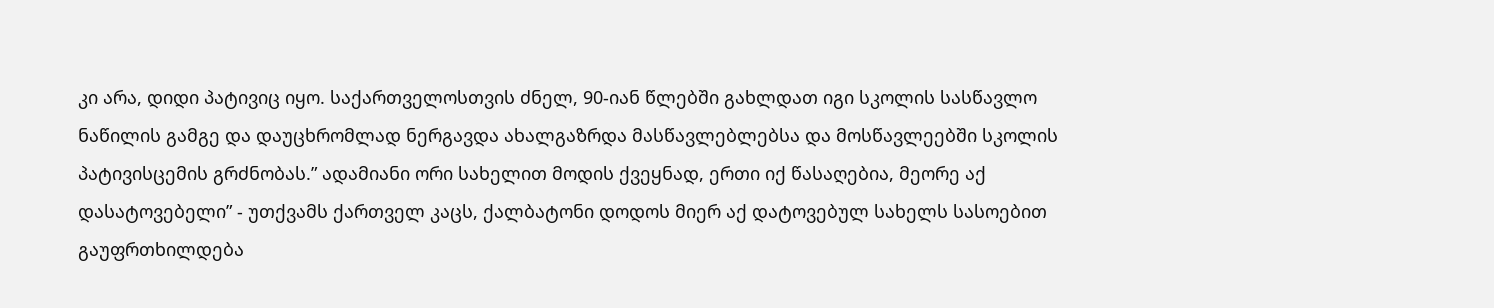კი არა, დიდი პატივიც იყო. საქართველოსთვის ძნელ, 90-იან წლებში გახლდათ იგი სკოლის სასწავლო ნაწილის გამგე და დაუცხრომლად ნერგავდა ახალგაზრდა მასწავლებლებსა და მოსწავლეებში სკოლის პატივისცემის გრძნობას.” ადამიანი ორი სახელით მოდის ქვეყნად, ერთი იქ წასაღებია, მეორე აქ დასატოვებელი” - უთქვამს ქართველ კაცს, ქალბატონი დოდოს მიერ აქ დატოვებულ სახელს სასოებით გაუფრთხილდება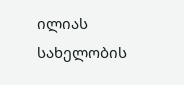ილიას სახელობის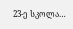23-ე სკოლა…